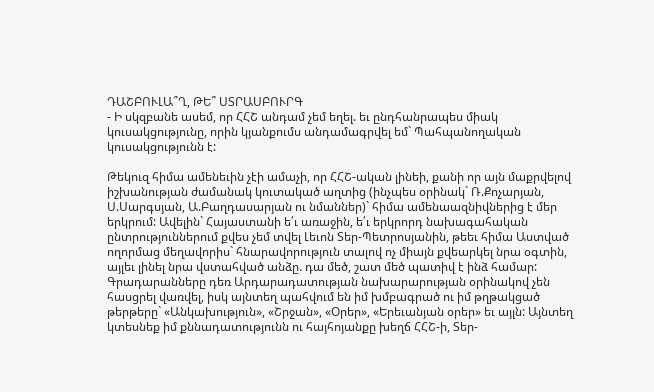ԴԱՇԲՈՒԼԱ՞Ղ, ԹԵ՞ ՍՏՐԱՍԲՈՒՐԳ
- Ի սկզբանե ասեմ, որ ՀՀՇ անդամ չեմ եղել. եւ ընդհանրապես միակ կուսակցությունը, որին կյանքումս անդամագրվել եմ` Պահպանողական կուսակցությունն է:

Թեկուզ հիմա ամենեւին չէի ամաչի, որ ՀՀՇ-ական լինեի, քանի որ այն մաքրվելով իշխանության ժամանակ կուտակած աղտից (ինչպես օրինակ` Ռ.Քոչարյան, Ս.Սարգսյան, Ա.Բաղդասարյան ու նմաններ)` հիմա ամենաազնիվներից է մեր երկրում: Ավելին` Հայաստանի ե՛ւ առաջին, ե՛ւ երկրորդ նախագահական ընտրություններում քվես չեմ տվել Լեւոն Տեր-Պետրոսյանին, թեեւ հիմա Աստված ողորմաց մեղավորիս` հնարավորություն տալով ոչ միայն քվեարկել նրա օգտին, այլեւ լինել նրա վստահված անձը. դա մեծ, շատ մեծ պատիվ է ինձ համար: Գրադարանները դեռ Արդարադատության նախարարության օրինակով չեն հասցրել վառվել, իսկ այնտեղ պահվում են իմ խմբագրած ու իմ թղթակցած թերթերը` «Անկախություն», «Շրջան», «Օրեր», «Երեւանյան օրեր» եւ այլն: Այնտեղ կտեսնեք իմ քննադատությունն ու հայհոյանքը խեղճ ՀՀՇ-ի, Տեր-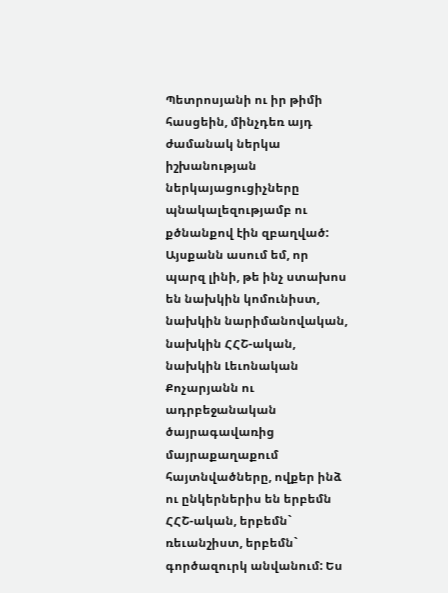Պետրոսյանի ու իր թիմի հասցեին, մինչդեռ այդ ժամանակ ներկա իշխանության ներկայացուցիչները պնակալեզությամբ ու քծնանքով էին զբաղված: Այսքանն ասում եմ, որ պարզ լինի, թե ինչ ստախոս են նախկին կոմունիստ, նախկին նարիմանովական, նախկին ՀՀՇ-ական, նախկին Լեւոնական Քոչարյանն ու ադրբեջանական ծայրագավառից մայրաքաղաքում հայտնվածները, ովքեր ինձ ու ընկերներիս են երբեմն ՀՀՇ-ական, երբեմն` ռեւանշիստ, երբեմն` գործազուրկ անվանում: Ես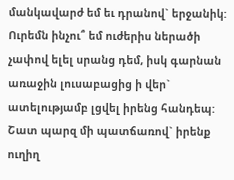մանկավարժ եմ եւ դրանով` երջանիկ: Ուրեմն ինչու՞ եմ ուժերիս ներածի չափով ելել սրանց դեմ, իսկ գարնան առաջին լուսաբացից ի վեր` ատելությամբ լցվել իրենց հանդեպ: Շատ պարզ մի պատճառով` իրենք ուղիղ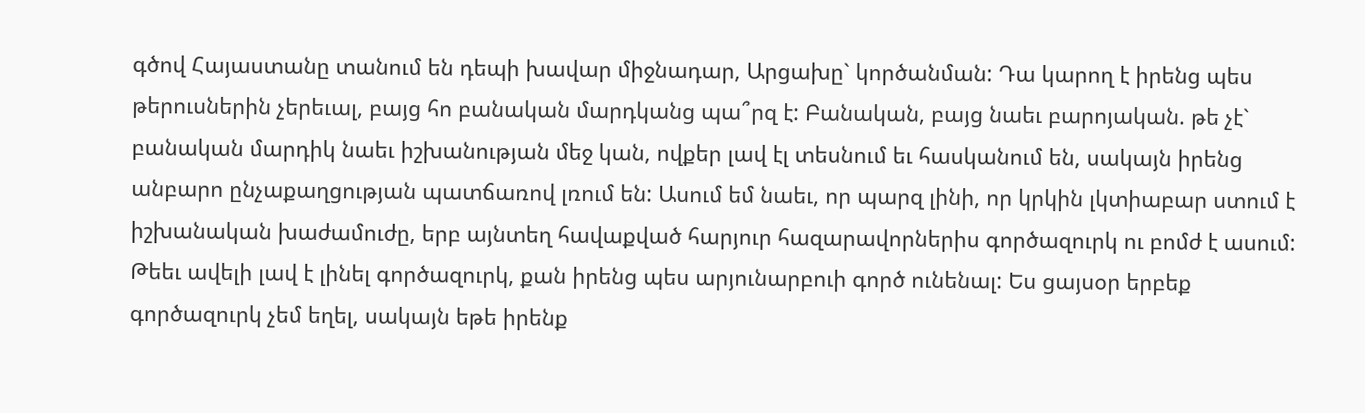գծով Հայաստանը տանում են դեպի խավար միջնադար, Արցախը` կործանման: Դա կարող է իրենց պես թերուսներին չերեւալ, բայց հո բանական մարդկանց պա՞րզ է: Բանական, բայց նաեւ բարոյական. թե չէ` բանական մարդիկ նաեւ իշխանության մեջ կան, ովքեր լավ էլ տեսնում եւ հասկանում են, սակայն իրենց անբարո ընչաքաղցության պատճառով լռում են: Ասում եմ նաեւ, որ պարզ լինի, որ կրկին լկտիաբար ստում է իշխանական խաժամուժը, երբ այնտեղ հավաքված հարյուր հազարավորներիս գործազուրկ ու բոմժ է ասում: Թեեւ ավելի լավ է լինել գործազուրկ, քան իրենց պես արյունարբուի գործ ունենալ: Ես ցայսօր երբեք գործազուրկ չեմ եղել, սակայն եթե իրենք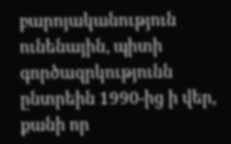բարոյականություն ունենային, պիտի գործազրկությունն ընտրեին 1990-ից ի վեր, քանի որ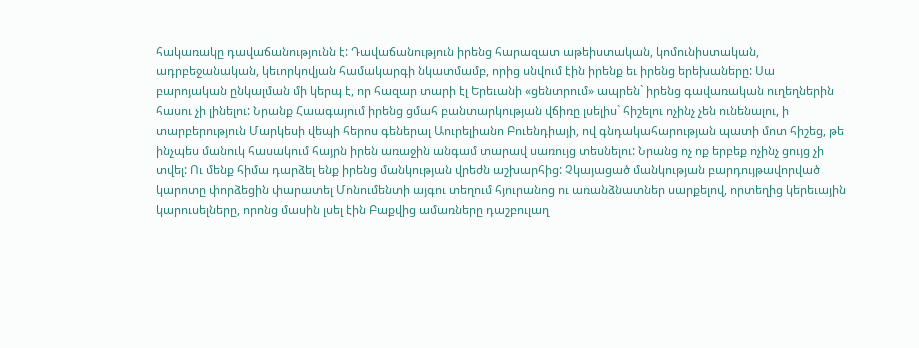հակառակը դավաճանությունն է: Դավաճանություն իրենց հարազատ աթեիստական, կոմունիստական, ադրբեջանական, կեւորկովյան համակարգի նկատմամբ, որից սնվում էին իրենք եւ իրենց երեխաները: Սա բարոյական ընկալման մի կերպ է, որ հազար տարի էլ Երեւանի «ցենտրում» ապրեն` իրենց գավառական ուղեղներին հասու չի լինելու: Նրանք Հաագայում իրենց ցմահ բանտարկության վճիռը լսելիս` հիշելու ոչինչ չեն ունենալու, ի տարբերություն Մարկեսի վեպի հերոս գեներալ Աուրելիանո Բուենդիայի, ով գնդակահարության պատի մոտ հիշեց, թե ինչպես մանուկ հասակում հայրն իրեն առաջին անգամ տարավ սառույց տեսնելու: Նրանց ոչ ոք երբեք ոչինչ ցույց չի տվել: Ու մենք հիմա դարձել ենք իրենց մանկության վրեժն աշխարհից: Չկայացած մանկության բարդույթավորված կարոտը փորձեցին փարատել Մոնումենտի այգու տեղում հյուրանոց ու առանձնատներ սարքելով, որտեղից կերեւային կարուսելները, որոնց մասին լսել էին Բաքվից ամառները դաշբուլաղ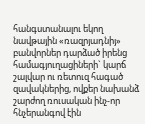հանգստանալու եկող նավթային «ռազրյադնիյ» բանվորներ դարձած իրենց համագյուղացիների` կարճ շալվար ու ռետուզ հագած զավակներից, ովքեր նախանձ շարժող ռուսական ինչ-որ հնչերանգով էին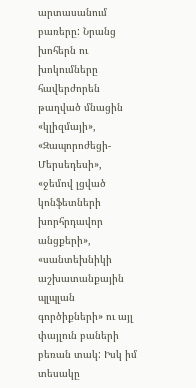արտասանում բառերը: Նրանց խոհերն ու խոկումները հավերժորեն թաղված մնացին «կլիզմայի», «Զապորոժեցի-Մերսեդեսի», «ջեմով լցված կոնֆետների խորհրդավոր անցքերի», «սանտեխնիկի աշխատանքային պլպլան գործիքների» ու այլ փայլուն բաների բեռան տակ: Իսկ իմ տեսակը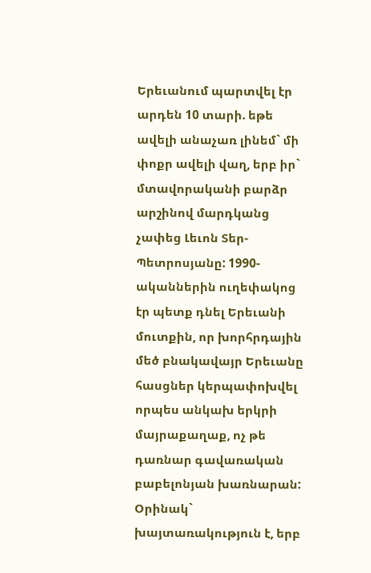Երեւանում պարտվել էր արդեն 10 տարի. եթե ավելի անաչառ լինեմ` մի փոքր ավելի վաղ, երբ իր` մտավորականի բարձր արշինով մարդկանց չափեց Լեւոն Տեր-Պետրոսյանը: 1990-ականներին ուղեփակոց էր պետք դնել Երեւանի մուտքին, որ խորհրդային մեծ բնակավայր Երեւանը հասցներ կերպափոխվել որպես անկախ երկրի մայրաքաղաք, ոչ թե դառնար գավառական բաբելոնյան խառնարան: Օրինակ` խայտառակություն է, երբ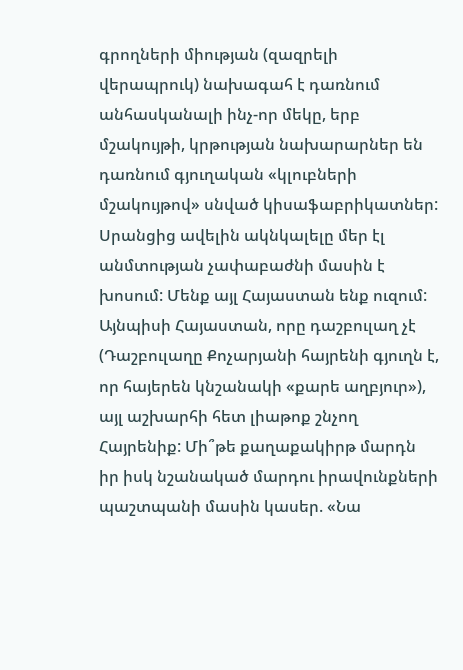գրողների միության (զազրելի վերապրուկ) նախագահ է դառնում անհասկանալի ինչ-որ մեկը, երբ մշակույթի, կրթության նախարարներ են դառնում գյուղական «կլուբների մշակույթով» սնված կիսաֆաբրիկատներ: Սրանցից ավելին ակնկալելը մեր էլ անմտության չափաբաժնի մասին է խոսում: Մենք այլ Հայաստան ենք ուզում: Այնպիսի Հայաստան, որը դաշբուլաղ չէ (Դաշբուլաղը Քոչարյանի հայրենի գյուղն է, որ հայերեն կնշանակի «քարե աղբյուր»), այլ աշխարհի հետ լիաթոք շնչող Հայրենիք: Մի՞թե քաղաքակիրթ մարդն իր իսկ նշանակած մարդու իրավունքների պաշտպանի մասին կասեր. «Նա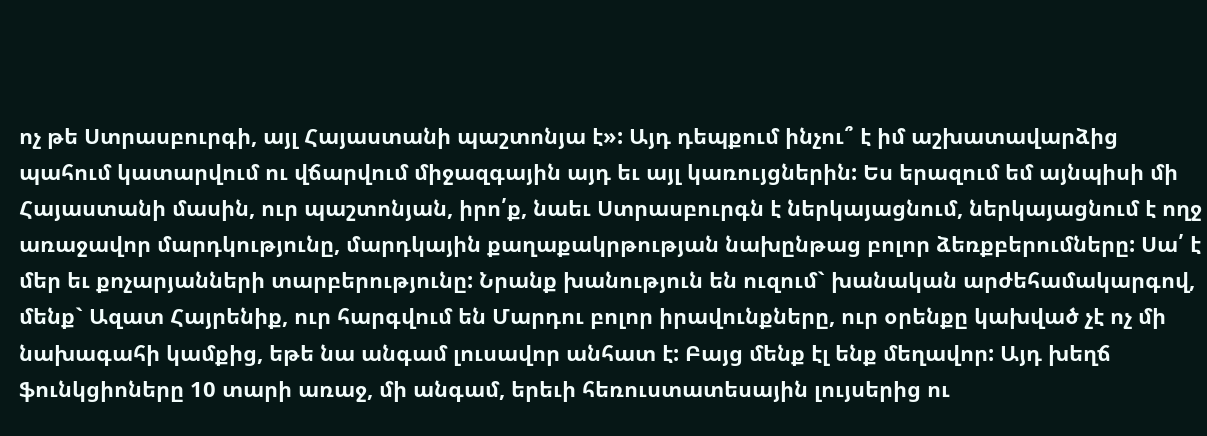ոչ թե Ստրասբուրգի, այլ Հայաստանի պաշտոնյա է»: Այդ դեպքում ինչու՞ է իմ աշխատավարձից պահում կատարվում ու վճարվում միջազգային այդ եւ այլ կառույցներին: Ես երազում եմ այնպիսի մի Հայաստանի մասին, ուր պաշտոնյան, իրո՛ք, նաեւ Ստրասբուրգն է ներկայացնում, ներկայացնում է ողջ առաջավոր մարդկությունը, մարդկային քաղաքակրթության նախընթաց բոլոր ձեռքբերումները: Սա՛ է մեր եւ քոչարյանների տարբերությունը: Նրանք խանություն են ուզում` խանական արժեհամակարգով, մենք` Ազատ Հայրենիք, ուր հարգվում են Մարդու բոլոր իրավունքները, ուր օրենքը կախված չէ ոչ մի նախագահի կամքից, եթե նա անգամ լուսավոր անհատ է: Բայց մենք էլ ենք մեղավոր: Այդ խեղճ ֆունկցիոները 10 տարի առաջ, մի անգամ, երեւի հեռուստատեսային լույսերից ու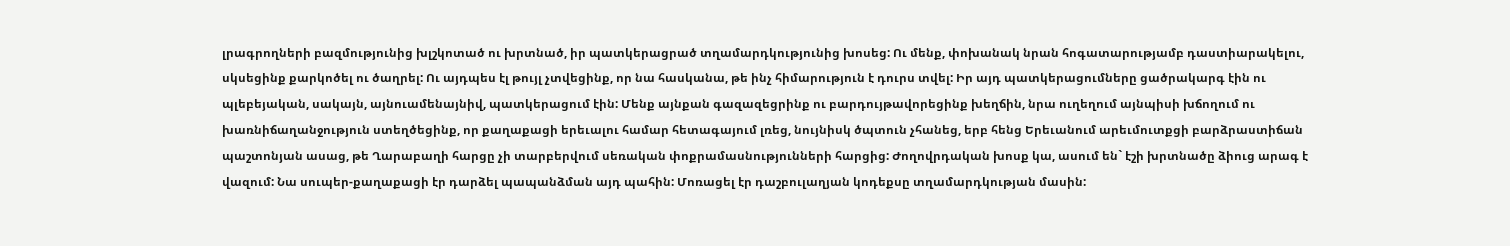լրագրողների բազմությունից խլշկոտած ու խրտնած, իր պատկերացրած տղամարդկությունից խոսեց: Ու մենք, փոխանակ նրան հոգատարությամբ դաստիարակելու, սկսեցինք քարկոծել ու ծաղրել: Ու այդպես էլ թույլ չտվեցինք, որ նա հասկանա, թե ինչ հիմարություն է դուրս տվել: Իր այդ պատկերացումները ցածրակարգ էին ու պլեբեյական, սակայն, այնուամենայնիվ, պատկերացում էին: Մենք այնքան գազազեցրինք ու բարդույթավորեցինք խեղճին, նրա ուղեղում այնպիսի խճողում ու խառնիճաղանջություն ստեղծեցինք, որ քաղաքացի երեւալու համար հետագայում լռեց, նույնիսկ ծպտուն չհանեց, երբ հենց Երեւանում արեւմուտքցի բարձրաստիճան պաշտոնյան ասաց, թե Ղարաբաղի հարցը չի տարբերվում սեռական փոքրամասնությունների հարցից: Ժողովրդական խոսք կա, ասում են` էշի խրտնածը ձիուց արագ է վազում: Նա սուպեր-քաղաքացի էր դարձել պապանձման այդ պահին: Մոռացել էր դաշբուլաղյան կոդեքսը տղամարդկության մասին: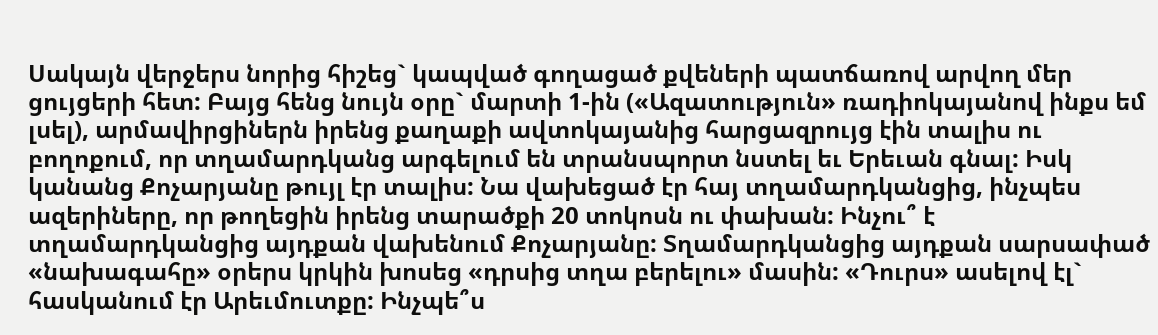Սակայն վերջերս նորից հիշեց` կապված գողացած քվեների պատճառով արվող մեր ցույցերի հետ: Բայց հենց նույն օրը` մարտի 1-ին («Ազատություն» ռադիոկայանով ինքս եմ լսել), արմավիրցիներն իրենց քաղաքի ավտոկայանից հարցազրույց էին տալիս ու բողոքում, որ տղամարդկանց արգելում են տրանսպորտ նստել եւ Երեւան գնալ: Իսկ կանանց Քոչարյանը թույլ էր տալիս: Նա վախեցած էր հայ տղամարդկանցից, ինչպես ազերիները, որ թողեցին իրենց տարածքի 20 տոկոսն ու փախան: Ինչու՞ է տղամարդկանցից այդքան վախենում Քոչարյանը: Տղամարդկանցից այդքան սարսափած «նախագահը» օրերս կրկին խոսեց «դրսից տղա բերելու» մասին: «Դուրս» ասելով էլ` հասկանում էր Արեւմուտքը: Ինչպե՞ս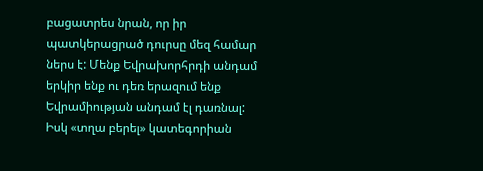բացատրես նրան, որ իր պատկերացրած դուրսը մեզ համար ներս է: Մենք Եվրախորհրդի անդամ երկիր ենք ու դեռ երազում ենք Եվրամիության անդամ էլ դառնալ: Իսկ «տղա բերել» կատեգորիան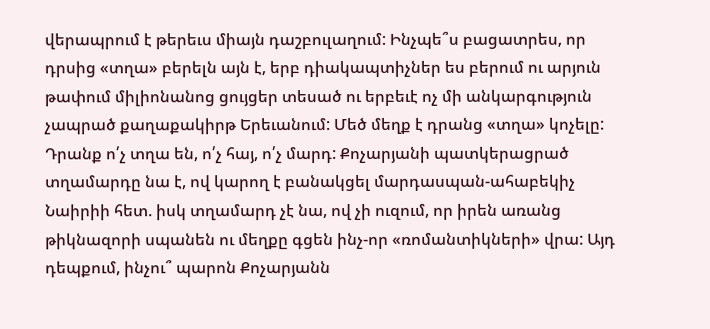վերապրում է թերեւս միայն դաշբուլաղում: Ինչպե՞ս բացատրես, որ դրսից «տղա» բերելն այն է, երբ դիակապտիչներ ես բերում ու արյուն թափում միլիոնանոց ցույցեր տեսած ու երբեւէ ոչ մի անկարգություն չապրած քաղաքակիրթ Երեւանում: Մեծ մեղք է դրանց «տղա» կոչելը: Դրանք ո՛չ տղա են, ո՛չ հայ, ո՛չ մարդ: Քոչարյանի պատկերացրած տղամարդը նա է, ով կարող է բանակցել մարդասպան-ահաբեկիչ Նաիրիի հետ. իսկ տղամարդ չէ նա, ով չի ուզում, որ իրեն առանց թիկնազորի սպանեն ու մեղքը գցեն ինչ-որ «ռոմանտիկների» վրա: Այդ դեպքում, ինչու՞ պարոն Քոչարյանն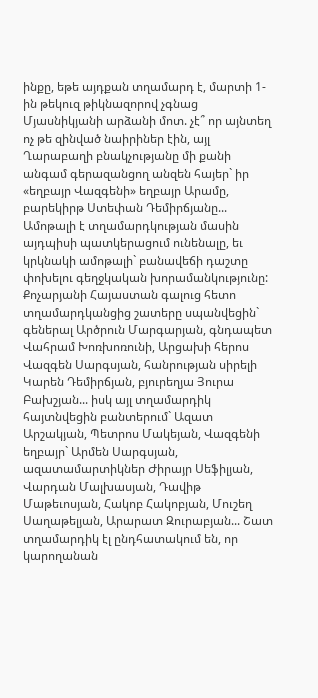ինքը, եթե այդքան տղամարդ է, մարտի 1-ին թեկուզ թիկնազորով չգնաց Մյասնիկյանի արձանի մոտ. չէ՞ որ այնտեղ ոչ թե զինված նաիրիներ էին, այլ Ղարաբաղի բնակչությանը մի քանի անգամ գերազանցող անզեն հայեր` իր «եղբայր Վազգենի» եղբայր Արամը, բարեկիրթ Ստեփան Դեմիրճյանը... Ամոթալի է տղամարդկության մասին այդպիսի պատկերացում ունենալը, եւ կրկնակի ամոթալի` բանավեճի դաշտը փոխելու գեղջկական խորամանկությունը: Քոչարյանի Հայաստան գալուց հետո տղամարդկանցից շատերը սպանվեցին` գեներալ Արծրուն Մարգարյան, գնդապետ Վահրամ Խոռխոռունի, Արցախի հերոս Վազգեն Սարգսյան, հանրության սիրելի Կարեն Դեմիրճյան, բյուրեղյա Յուրա Բախշյան... իսկ այլ տղամարդիկ հայտնվեցին բանտերում` Ազատ Արշակյան, Պետրոս Մակեյան, Վազգենի եղբայր` Արմեն Սարգսյան, ազատամարտիկներ Ժիրայր Սեֆիլյան, Վարդան Մալխասյան, Դավիթ Մաթեւոսյան, Հակոբ Հակոբյան, Մուշեղ Սաղաթելյան, Արարատ Զուրաբյան... Շատ տղամարդիկ էլ ընդհատակում են, որ կարողանան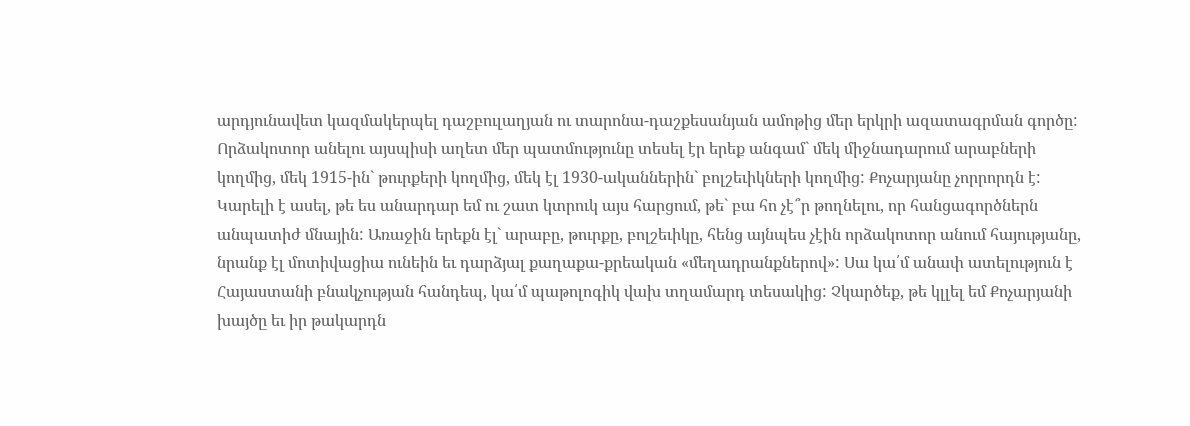արդյունավետ կազմակերպել դաշբուլաղյան ու տարոնա-դաշքեսանյան ամոթից մեր երկրի ազատագրման գործը: Որձակոտոր անելու այսպիսի աղետ մեր պատմությունը տեսել էր երեք անգամ` մեկ միջնադարում արաբների կողմից, մեկ 1915-ին` թուրքերի կողմից, մեկ էլ 1930-ականներին` բոլշեւիկների կողմից: Քոչարյանը չորրորդն է: Կարելի է ասել, թե ես անարդար եմ ու շատ կտրուկ այս հարցում, թե` բա հո չէ՞ր թողնելու, որ հանցագործներն անպատիժ մնային: Առաջին երեքն էլ` արաբը, թուրքը, բոլշեւիկը, հենց այնպես չէին որձակոտոր անում հայությանը, նրանք էլ մոտիվացիա ունեին եւ դարձյալ քաղաքա-քրեական «մեղադրանքներով»: Սա կա՛մ անափ ատելություն է Հայաստանի բնակչության հանդեպ, կա՛մ պաթոլոգիկ վախ տղամարդ տեսակից: Չկարծեք, թե կլլել եմ Քոչարյանի խայծը եւ իր թակարդն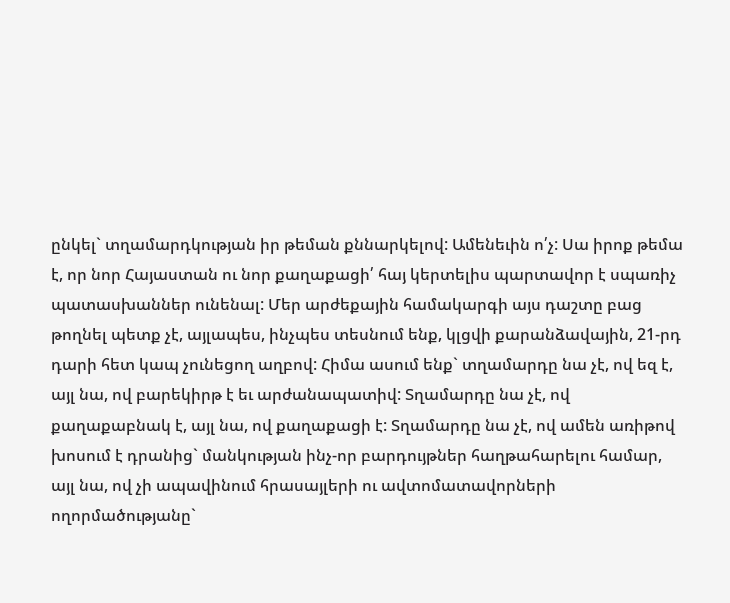ընկել` տղամարդկության իր թեման քննարկելով: Ամենեւին ո՛չ: Սա իրոք թեմա է, որ նոր Հայաստան ու նոր քաղաքացի՛ հայ կերտելիս պարտավոր է սպառիչ պատասխաններ ունենալ: Մեր արժեքային համակարգի այս դաշտը բաց թողնել պետք չէ, այլապես, ինչպես տեսնում ենք, կլցվի քարանձավային, 21-րդ դարի հետ կապ չունեցող աղբով: Հիմա ասում ենք` տղամարդը նա չէ, ով եզ է, այլ նա, ով բարեկիրթ է եւ արժանապատիվ: Տղամարդը նա չէ, ով քաղաքաբնակ է, այլ նա, ով քաղաքացի է: Տղամարդը նա չէ, ով ամեն առիթով խոսում է դրանից` մանկության ինչ-որ բարդույթներ հաղթահարելու համար, այլ նա, ով չի ապավինում հրասայլերի ու ավտոմատավորների ողորմածությանը`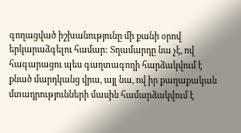գողացված իշխանությունը մի քանի օրով երկարաձգելու համար: Տղամարդը նա չէ, ով հագարացու պես գաղտագողի հարձակվում է քնած մարդկանց վրա, այլ նա, ով իր քաղաքական մտադրությունների մասին համարձակվում է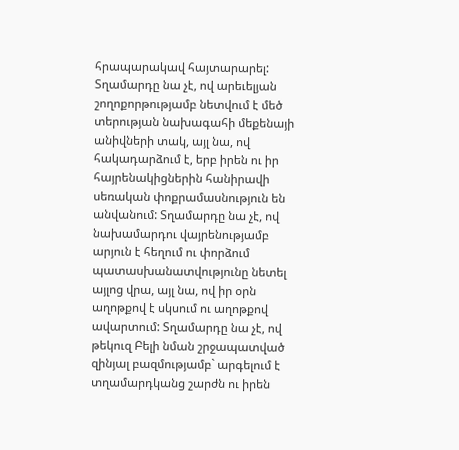հրապարակավ հայտարարել: Տղամարդը նա չէ, ով արեւելյան շողոքորթությամբ նետվում է մեծ տերության նախագահի մեքենայի անիվների տակ, այլ նա, ով հակադարձում է, երբ իրեն ու իր հայրենակիցներին հանիրավի սեռական փոքրամասնություն են անվանում: Տղամարդը նա չէ, ով նախամարդու վայրենությամբ արյուն է հեղում ու փորձում պատասխանատվությունը նետել այլոց վրա, այլ նա, ով իր օրն աղոթքով է սկսում ու աղոթքով ավարտում: Տղամարդը նա չէ, ով թեկուզ Բելի նման շրջապատված զինյալ բազմությամբ` արգելում է տղամարդկանց շարժն ու իրեն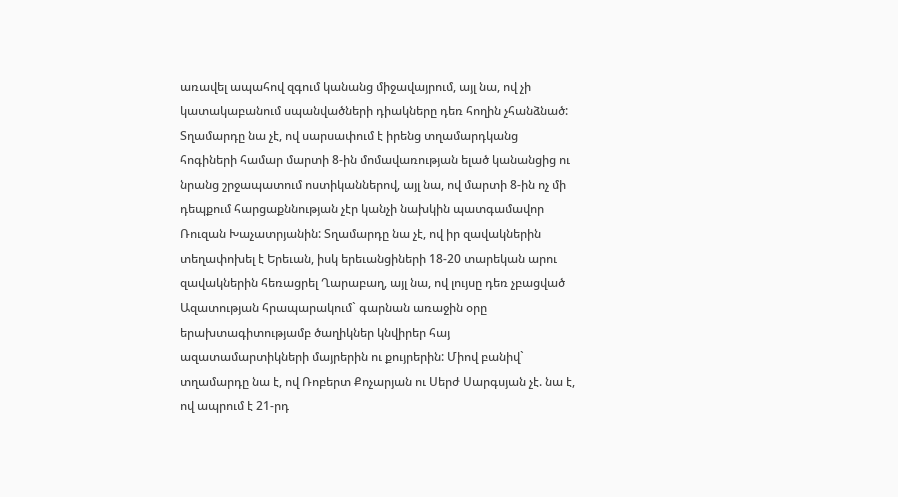առավել ապահով զգում կանանց միջավայրում, այլ նա, ով չի կատակաբանում սպանվածների դիակները դեռ հողին չհանձնած: Տղամարդը նա չէ, ով սարսափում է իրենց տղամարդկանց հոգիների համար մարտի 8-ին մոմավառության ելած կանանցից ու նրանց շրջապատում ոստիկաններով, այլ նա, ով մարտի 8-ին ոչ մի դեպքում հարցաքննության չէր կանչի նախկին պատգամավոր Ռուզան Խաչատրյանին: Տղամարդը նա չէ, ով իր զավակներին տեղափոխել է Երեւան, իսկ երեւանցիների 18-20 տարեկան արու զավակներին հեռացրել Ղարաբաղ, այլ նա, ով լույսը դեռ չբացված Ազատության հրապարակում` գարնան առաջին օրը երախտագիտությամբ ծաղիկներ կնվիրեր հայ ազատամարտիկների մայրերին ու քույրերին: Միով բանիվ` տղամարդը նա է, ով Ռոբերտ Քոչարյան ու Սերժ Սարգսյան չէ. նա է, ով ապրում է 21-րդ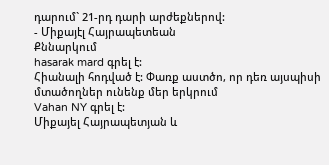դարում` 21-րդ դարի արժեքներով:
- Միքայէլ Հայրապետեան
Քննարկում
hasarak mard գրել է:
Հիանալի հոդված է: Փառք աստծո, որ դեռ այսպիսի մտածողներ ունենք մեր երկրում
Vahan NY գրել է:
Միքայել Հայրապետյան և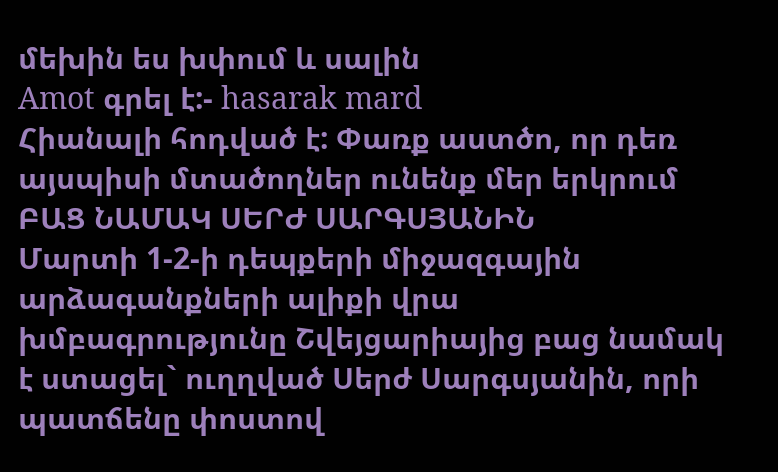մեխին ես խփում և սալին
Amot գրել է:- hasarak mard
Հիանալի հոդված է: Փառք աստծո, որ դեռ այսպիսի մտածողներ ունենք մեր երկրում
ԲԱՑ ՆԱՄԱԿ ՍԵՐԺ ՍԱՐԳՍՅԱՆԻՆ
Մարտի 1-2-ի դեպքերի միջազգային արձագանքների ալիքի վրա խմբագրությունը Շվեյցարիայից բաց նամակ է ստացել` ուղղված Սերժ Սարգսյանին, որի պատճենը փոստով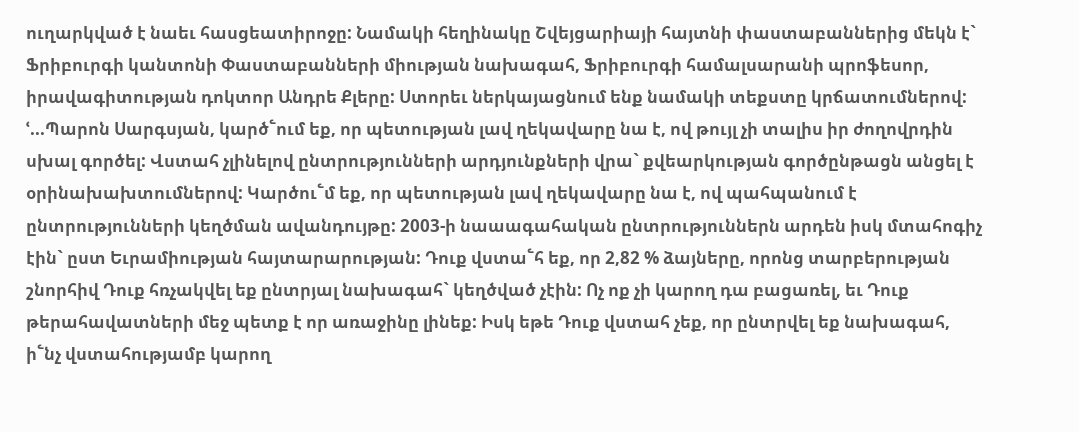ուղարկված է նաեւ հասցեատիրոջը: Նամակի հեղինակը Շվեյցարիայի հայտնի փաստաբաններից մեկն է` Ֆրիբուրգի կանտոնի Փաստաբանների միության նախագահ, Ֆրիբուրգի համալսարանի պրոֆեսոր, իրավագիտության դոկտոր Անդրե Քլերը: Ստորեւ ներկայացնում ենք նամակի տեքստը կրճատումներով:
ՙ...Պարոն Սարգսյան, կարծ՟ում եք, որ պետության լավ ղեկավարը նա է, ով թույլ չի տալիս իր ժողովրդին սխալ գործել: Վստահ չլինելով ընտրությունների արդյունքների վրա` քվեարկության գործընթացն անցել է օրինախախտումներով: Կարծու՟մ եք, որ պետության լավ ղեկավարը նա է, ով պահպանում է ընտրությունների կեղծման ավանդույթը: 2003-ի նաաագահական ընտրություններն արդեն իսկ մտահոգիչ էին` ըստ Եւրամիության հայտարարության: Դուք վստա՟հ եք, որ 2,82 % ձայները, որոնց տարբերության շնորհիվ Դուք հռչակվել եք ընտրյալ նախագահ` կեղծված չէին: Ոչ ոք չի կարող դա բացառել, եւ Դուք թերահավատների մեջ պետք է որ առաջինը լինեք: Իսկ եթե Դուք վստահ չեք, որ ընտրվել եք նախագահ, ի՟նչ վստահությամբ կարող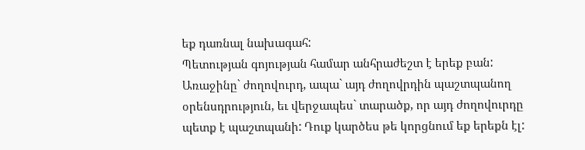եք դառնալ նախագահ:
Պետության գոյության համար անհրաժեշտ է երեք բան: Առաջինը` ժողովուրդ, ապա` այդ ժողովրդին պաշտպանող օրենսդրություն, եւ վերջապես` տարածք, որ այդ ժողովուրդը պետք է պաշտպանի: Դուք կարծես թե կորցնում եք երեքն էլ: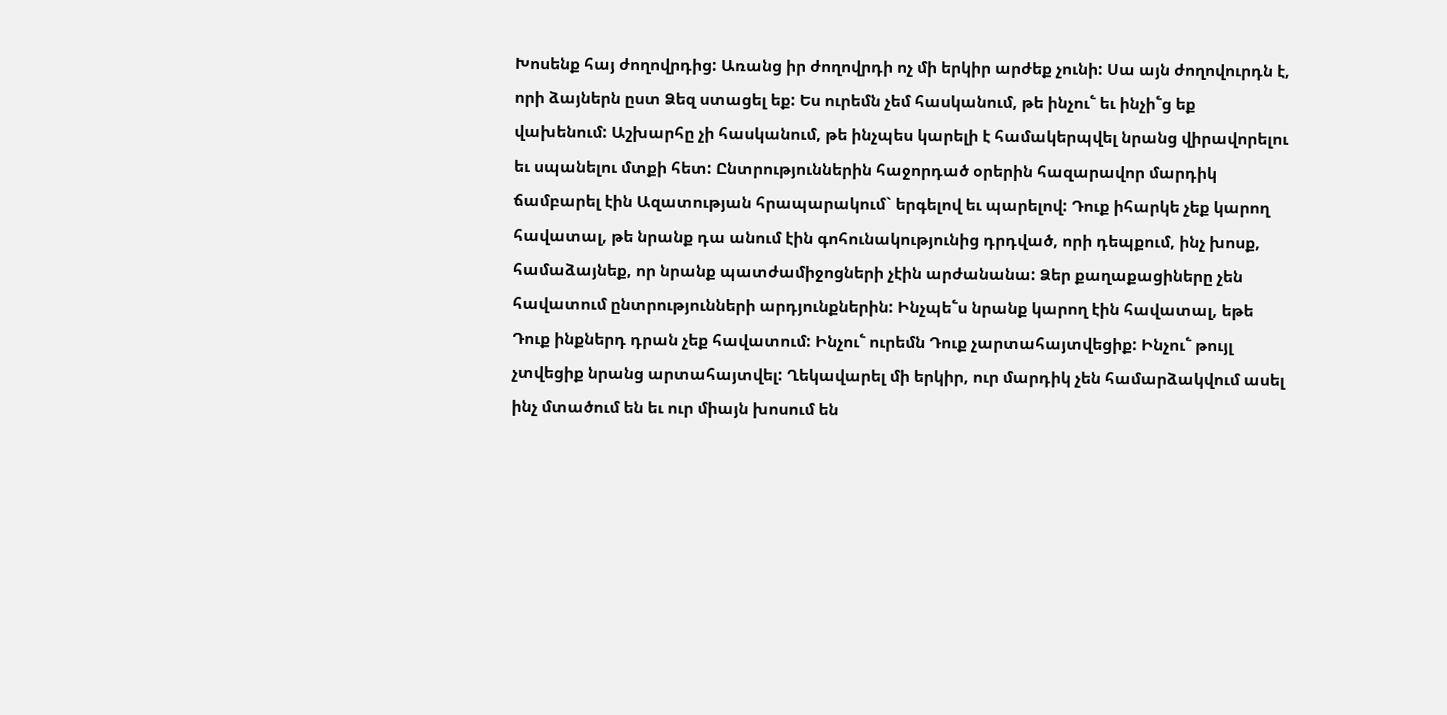Խոսենք հայ ժողովրդից: Առանց իր ժողովրդի ոչ մի երկիր արժեք չունի: Սա այն ժողովուրդն է, որի ձայներն ըստ Ձեզ ստացել եք: Ես ուրեմն չեմ հասկանում, թե ինչու՟ եւ ինչի՟ց եք վախենում: Աշխարհը չի հասկանում, թե ինչպես կարելի է համակերպվել նրանց վիրավորելու եւ սպանելու մտքի հետ: Ընտրություններին հաջորդած օրերին հազարավոր մարդիկ ճամբարել էին Ազատության հրապարակում` երգելով եւ պարելով: Դուք իհարկե չեք կարող հավատալ, թե նրանք դա անում էին գոհունակությունից դրդված, որի դեպքում, ինչ խոսք, համաձայնեք, որ նրանք պատժամիջոցների չէին արժանանա: Ձեր քաղաքացիները չեն հավատում ընտրությունների արդյունքներին: Ինչպե՟ս նրանք կարող էին հավատալ, եթե Դուք ինքներդ դրան չեք հավատում: Ինչու՟ ուրեմն Դուք չարտահայտվեցիք: Ինչու՟ թույլ չտվեցիք նրանց արտահայտվել: Ղեկավարել մի երկիր, ուր մարդիկ չեն համարձակվում ասել ինչ մտածում են եւ ուր միայն խոսում են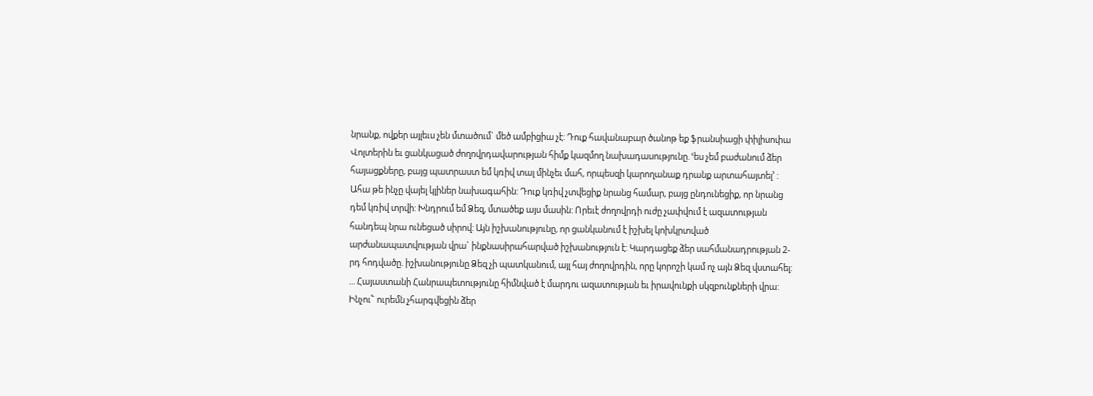նրանք, ովքեր այլեւս չեն մտածում` մեծ ամբիցիա չէ: Դուք հավանաբար ծանոթ եք ֆրանսիացի փիլիսոփա Վոլտերին եւ ցանկացած ժողովրդավարության հիմք կազմող նախադասությունը. ՙես չեմ բաժանում ձեր հայացքները, բայց պատրաստ եմ կռիվ տալ մինչեւ մահ, որպեսզի կարողանաք դրանք արտահայտել՚ : Ահա թե ինչը վայել կլիներ նախագահին: Դուք կռիվ չտվեցիք նրանց համար, բայց ընդունեցիք, որ նրանց դեմ կռիվ տրվի: Խնդրում եմ Ձեզ, մտածեք այս մասին: Որեւէ ժողովրդի ուժը չափվում է ազատության հանդեպ նրա ունեցած սիրով: Այն իշխանությունը, որ ցանկանում է իշխել կոխկրտված արժանապատվության վրա` ինքնասիրահարված իշխանություն է: Կարդացեք ձեր սահմանադրության 2-րդ հոդվածը. իշխանությունը Ձեզ չի պատկանում, այլ հայ ժողովրդին, որը կորոշի կամ ոչ այն Ձեզ վստահել:
... Հայաստանի Հանրապետությունը հիմնված է մարդու ազատության եւ իրավունքի սկզբունքների վրա: Ինչու՟ ուրեմն չհարգվեցին ձեր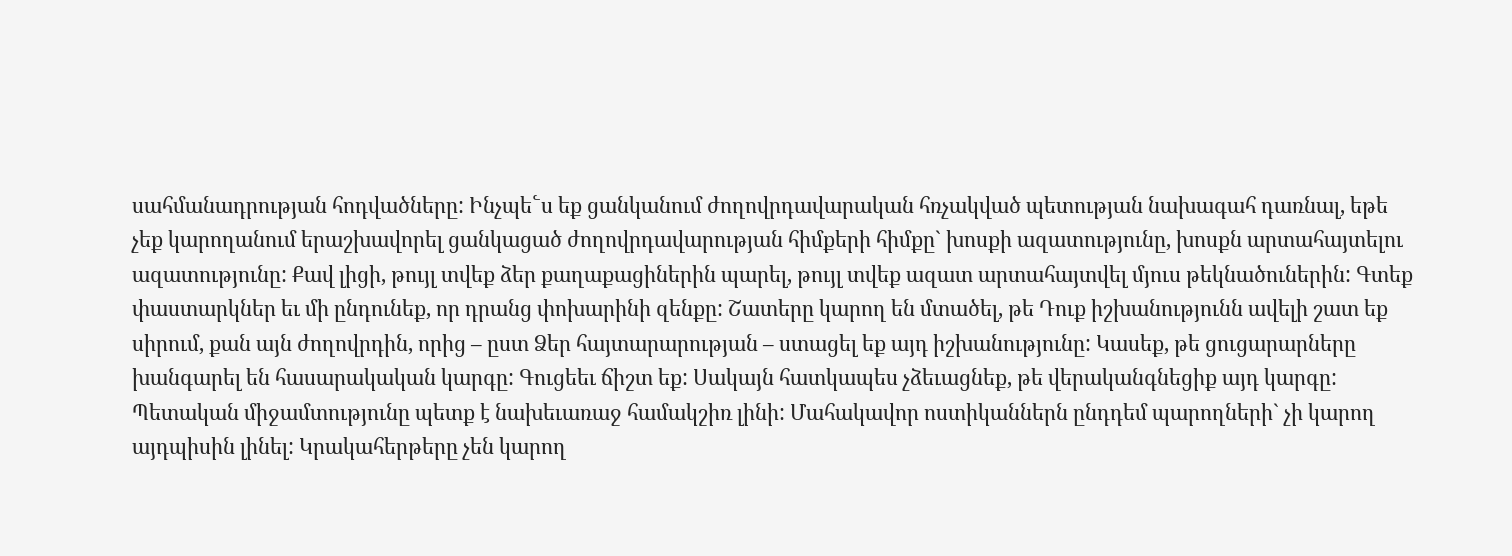սահմանադրության հոդվածները: Ինչպե՟ս եք ցանկանում ժողովրդավարական հռչակված պետության նախագահ դառնալ, եթե չեք կարողանում երաշխավորել ցանկացած ժողովրդավարության հիմքերի հիմքը` խոսքի ազատությունը, խոսքն արտահայտելու ազատությունը: Քավ լիցի, թույլ տվեք ձեր քաղաքացիներին պարել, թույլ տվեք ազատ արտահայտվել մյուս թեկնածուներին: Գտեք փաստարկներ եւ մի ընդունեք, որ դրանց փոխարինի զենքը: Շատերը կարող են մտածել, թե Դուք իշխանությունն ավելի շատ եք սիրում, քան այն ժողովրդին, որից – ըստ Ձեր հայտարարության – ստացել եք այդ իշխանությունը: Կասեք, թե ցուցարարները խանգարել են հասարակական կարգը: Գուցեեւ ճիշտ եք: Սակայն հատկապես չձեւացնեք, թե վերականգնեցիք այդ կարգը: Պետական միջամտությունը պետք է նախեւառաջ համակշիռ լինի: Մահակավոր ոստիկաններն ընդդեմ պարողների` չի կարող այդպիսին լինել: Կրակահերթերը չեն կարող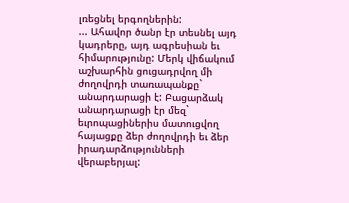լռեցնել երգողներին:
... Ահավոր ծանր էր տեսնել այդ կադրերը, այդ ագրեսիան եւ հիմարությունը: Մերկ վիճակում աշխարհին ցուցադրվող մի ժողովրդի տառապանքը` անարդարացի է: Բացարձակ անարդարացի էր մեզ` եւրոպացիներիս մատուցվող հայացքը ձեր ժողովրդի եւ ձեր իրադարձությունների վերաբերյալ: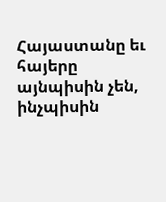Հայաստանը եւ հայերը այնպիսին չեն, ինչպիսին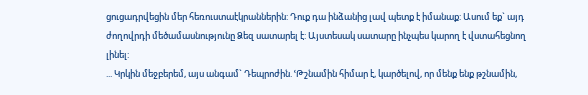ցուցադրվեցին մեր հեռուստաէկրաններին: Դուք դա ինձանից լավ պետք է իմանաք: Ասում եք` այդ ժողովրդի մեծամասնությունը Ձեզ սատարել է: Այստեսակ սատարը ինչպես կարող է վստահեցնող լինել:
... Կրկին մեջբերեմ, այս անգամ` Դեպրոժին. ՙԹշնամին հիմար է, կարծելով, որ մենք ենք թշնամին,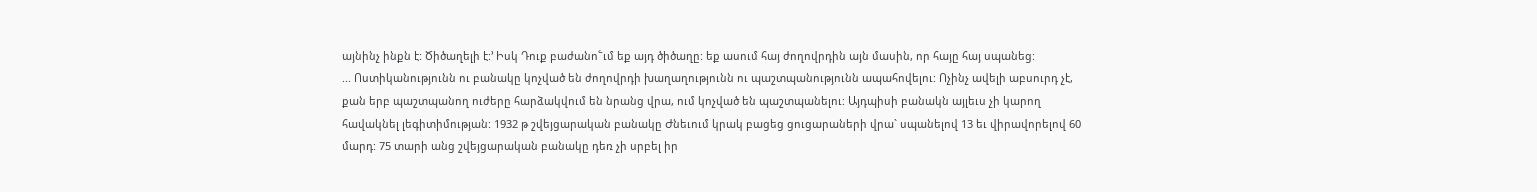այնինչ ինքն է: Ծիծաղելի է:՚ Իսկ Դուք բաժանո՟ւմ եք այդ ծիծաղը: եք ասում հայ ժողովրդին այն մասին, որ հայը հայ սպանեց:
... Ոստիկանությունն ու բանակը կոչված են ժողովրդի խաղաղությունն ու պաշտպանությունն ապահովելու: Ոչինչ ավելի աբսուրդ չէ, քան երբ պաշտպանող ուժերը հարձակվում են նրանց վրա, ում կոչված են պաշտպանելու: Այդպիսի բանակն այլեւս չի կարող հավակնել լեգիտիմության: 1932 թ շվեյցարական բանակը Ժնեւում կրակ բացեց ցուցարաների վրա` սպանելով 13 եւ վիրավորելով 60 մարդ: 75 տարի անց շվեյցարական բանակը դեռ չի սրբել իր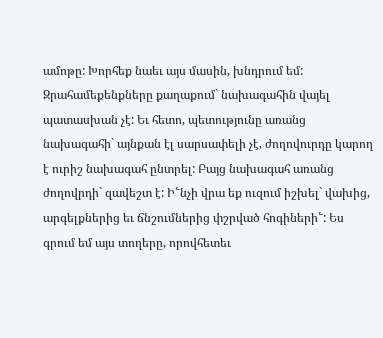ամոթը: Խորհեք նաեւ այս մասին, խնդրում եմ: Զրահամեքենքները քաղաքում` նախագահին վայել պատասխան չէ: Եւ հետո, պետությունը առանց նախագահի` այնքան էլ սարսափելի չէ, ժողովուրդը կարող է ուրիշ նախագահ ընտրել: Բայց նախագահ առանց ժողովրդի` զավեշտ է: Ի՟նչի վրա եք ուզում իշխել` վախից, արգելքներից եւ ճնշումներից փշրված հոգիների՟: Ես գրում եմ այս տողերը, որովհետեւ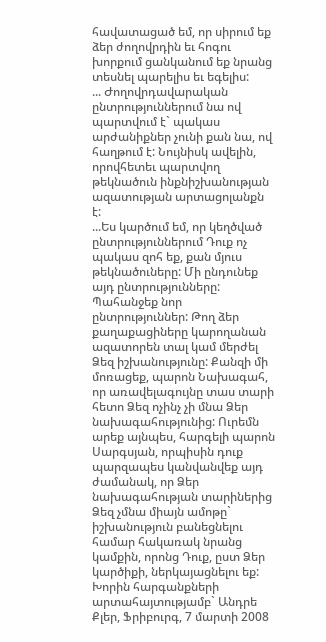հավատացած եմ, որ սիրում եք ձեր ժողովրդին եւ հոգու խորքում ցանկանում եք նրանց տեսնել պարելիս եւ եգելիս:
... Ժողովրդավարական ընտրություններում նա ով պարտվում է` պակաս արժանիքներ չունի քան նա, ով հաղթում է: Նույնիսկ ավելին, որովհետեւ պարտվող թեկնածուն ինքնիշխանության ազատության արտացոլանքն է:
...Ես կարծում եմ, որ կեղծված ընտրություններում Դուք ոչ պակաս զոհ եք, քան մյուս թեկնածուները: Մի ընդունեք այդ ընտրությունները: Պահանջեք նոր ընտրություններ: Թող ձեր քաղաքացիները կարողանան ազատորեն տալ կամ մերժել Ձեզ իշխանությունը: Քանզի մի մոռացեք, պարոն Նախագահ, որ առավելագույնը տաս տարի հետո Ձեզ ոչինչ չի մնա Ձեր նախագահությունից: Ուրեմն արեք այնպես, հարգելի պարոն Սարգսյան, որպիսին դուք պարզապես կանվանվեք այդ ժամանակ, որ Ձեր նախագահության տարիներից Ձեզ չմնա միայն ամոթը` իշխանություն բանեցնելու համար հակառակ նրանց կամքին, որոնց Դուք, ըստ Ձեր կարծիքի, ներկայացնելու եք: Խորին հարգանքների արտահայտությամբ` Անդրե Քլեր, Ֆրիբուրգ, 7 մարտի 2008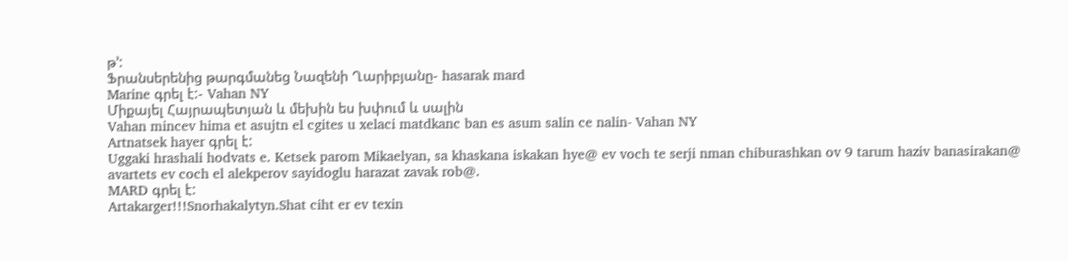թ՚:
Ֆրանսերենից թարգմանեց Նազենի Ղարիբյանը- hasarak mard
Marine գրել է:- Vahan NY
Միքայել Հայրապետյան և մեխին ես խփում և սալին
Vahan mincev hima et asujtn el cgites u xelaci matdkanc ban es asum salin ce nalin- Vahan NY
Artnatsek hayer գրել է:
Uggaki hrashali hodvats e. Ketsek parom Mikaelyan, sa khaskana iskakan hye@ ev voch te serji nman chiburashkan ov 9 tarum haziv banasirakan@ avartets ev coch el alekperov sayidoglu harazat zavak rob@.
MARD գրել է:
Artakarger!!!Snorhakalytyn.Shat ciht er ev texin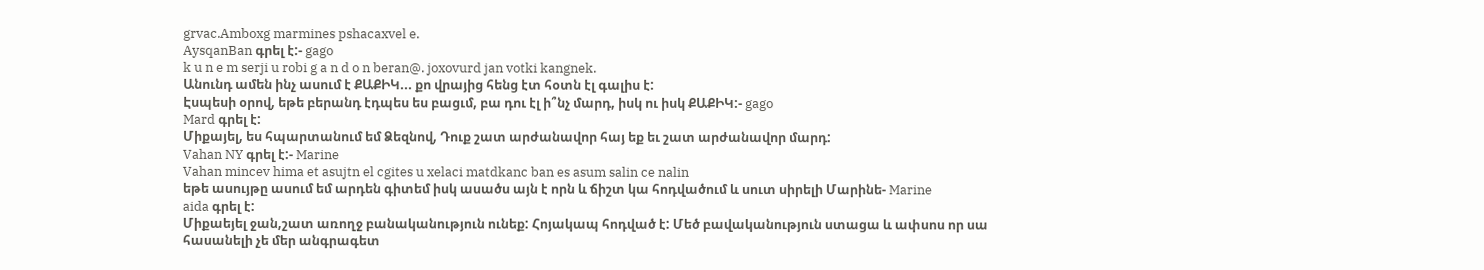grvac.Amboxg marmines pshacaxvel e.
AysqanBan գրել է:- gago
k u n e m serji u robi g a n d o n beran@. joxovurd jan votki kangnek.
Անունդ ամեն ինչ ասում է ՔԱՔԻԿ... քո վրայից հենց էտ հօտն էլ գալիս է:
Էսպեսի օրով, եթե բերանդ էդպես ես բացւմ, բա դու էլ ի՞նչ մարդ, իսկ ու իսկ ՔԱՔԻԿ:- gago
Mard գրել է:
Միքայել, ես հպարտանում եմ Ձեզնով, Դուք շատ արժանավոր հայ եք եւ շատ արժանավոր մարդ:
Vahan NY գրել է:- Marine
Vahan mincev hima et asujtn el cgites u xelaci matdkanc ban es asum salin ce nalin
եթե ասույթը ասում եմ արդեն գիտեմ իսկ ասածս այն է որն և ճիշտ կա հոդվածում և սուտ սիրելի Մարինե- Marine
aida գրել է:
Միքաեյել ջան,շատ առողջ բանականություն ունեք: Հոյակապ հոդված է: Մեծ բավականություն ստացա և ափսոս որ սա հասանելի չե մեր անգրագետ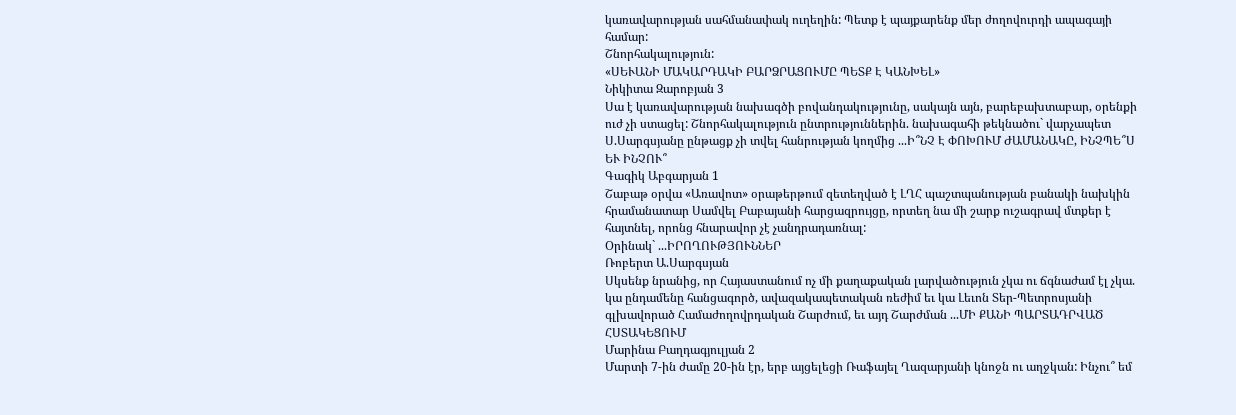կառավարության սահմանափակ ուղեղին: Պետք է պայքարենք մեր ժողովուրդի ապագայի համար:
Շնորհակալություն:
«ՍԵՒԱՆԻ ՄԱԿԱՐԴԱԿԻ ԲԱՐՁՐԱՑՈՒՄԸ ՊԵՏՔ Է ԿԱՆԽԵԼ»
Նիկիտա Զարոբյան 3
Սա է կառավարության նախագծի բովանդակությունը, սակայն այն, բարեբախտաբար, օրենքի ուժ չի ստացել: Շնորհակալություն ընտրություններին. նախագահի թեկնածու` վարչապետ Ս.Սարգսյանը ընթացք չի տվել հանրության կողմից ...Ի՞ՆՉ Է ՓՈԽՈՒՄ ԺԱՄԱՆԱԿԸ, ԻՆՉՊԵ՞Ս ԵՒ ԻՆՉՈՒ՞
Գագիկ Աբգարյան 1
Շաբաթ օրվա «Առավոտ» օրաթերթում զետեղված է ԼՂՀ պաշտպանության բանակի նախկին հրամանատար Սամվել Բաբայանի հարցազրույցը, որտեղ նա մի շարք ուշագրավ մտքեր է հայտնել, որոնց հնարավոր չէ չանդրադառնալ:
Օրինակ` ...ԻՐՈՂՈՒԹՅՈՒՆՆԵՐ
Ռոբերտ Ա.Սարգսյան
Սկսենք նրանից, որ Հայաստանում ոչ մի քաղաքական լարվածություն չկա ու ճգնաժամ էլ չկա. կա ընդամենը հանցագործ, ավազակապետական ռեժիմ եւ կա Լեւոն Տեր-Պետրոսյանի գլխավորած Համաժողովրդական Շարժում, եւ այդ Շարժման ...ՄԻ ՔԱՆԻ ՊԱՐՏԱԴՐՎԱԾ ՀՍՏԱԿԵՑՈՒՄ
Մարինա Բաղդագյուլյան 2
Մարտի 7-ին ժամը 20-ին էր, երբ այցելեցի Ռաֆայել Ղազարյանի կնոջն ու աղջկան: Ինչու՞ եմ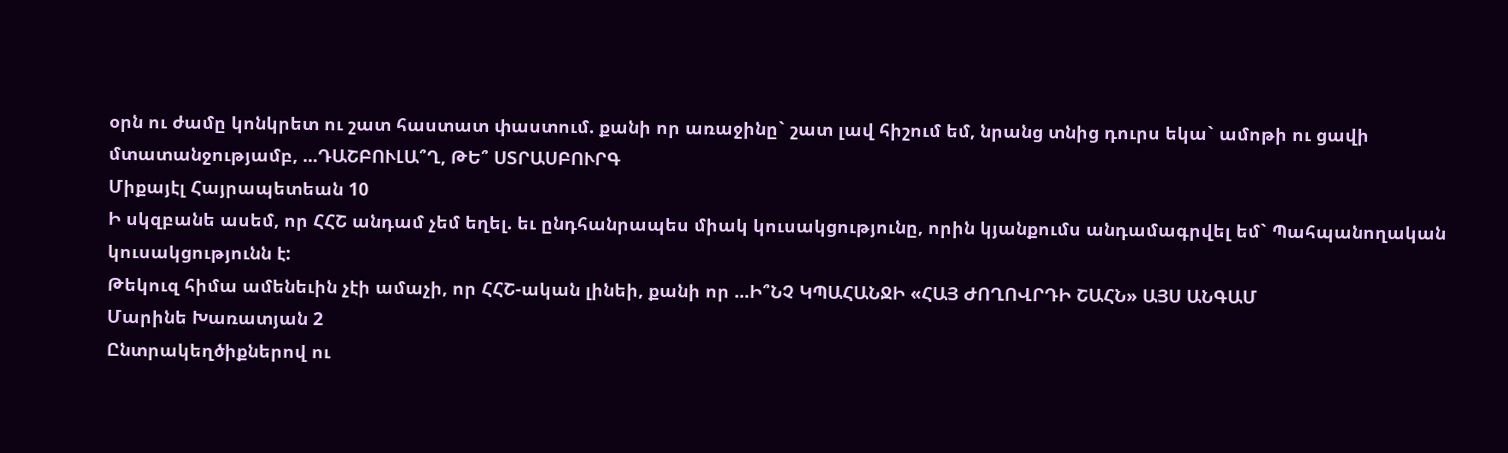օրն ու ժամը կոնկրետ ու շատ հաստատ փաստում. քանի որ առաջինը` շատ լավ հիշում եմ, նրանց տնից դուրս եկա` ամոթի ու ցավի մտատանջությամբ, ...ԴԱՇԲՈՒԼԱ՞Ղ, ԹԵ՞ ՍՏՐԱՍԲՈՒՐԳ
Միքայէլ Հայրապետեան 10
Ի սկզբանե ասեմ, որ ՀՀՇ անդամ չեմ եղել. եւ ընդհանրապես միակ կուսակցությունը, որին կյանքումս անդամագրվել եմ` Պահպանողական կուսակցությունն է:
Թեկուզ հիմա ամենեւին չէի ամաչի, որ ՀՀՇ-ական լինեի, քանի որ ...Ի՞ՆՉ ԿՊԱՀԱՆՋԻ «ՀԱՅ ԺՈՂՈՎՐԴԻ ՇԱՀՆ» ԱՅՍ ԱՆԳԱՄ
Մարինե Խառատյան 2
Ընտրակեղծիքներով ու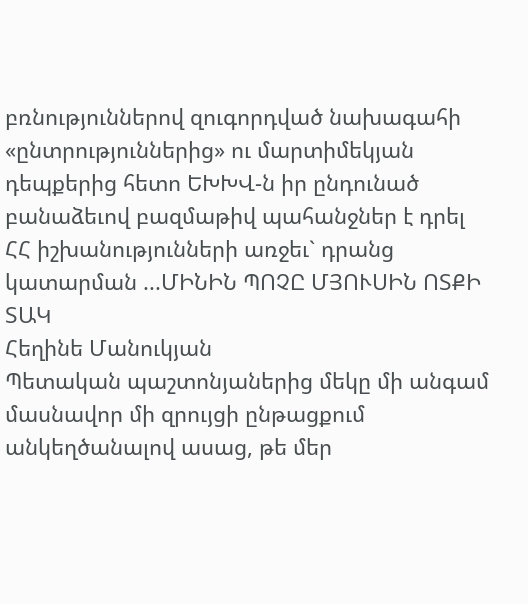բռնություններով զուգորդված նախագահի «ընտրություններից» ու մարտիմեկյան դեպքերից հետո ԵԽԽՎ-ն իր ընդունած բանաձեւով բազմաթիվ պահանջներ է դրել ՀՀ իշխանությունների առջեւ` դրանց կատարման ...ՄԻՆԻՆ ՊՈՉԸ ՄՅՈՒՍԻՆ ՈՏՔԻ ՏԱԿ
Հեղինե Մանուկյան
Պետական պաշտոնյաներից մեկը մի անգամ մասնավոր մի զրույցի ընթացքում անկեղծանալով ասաց, թե մեր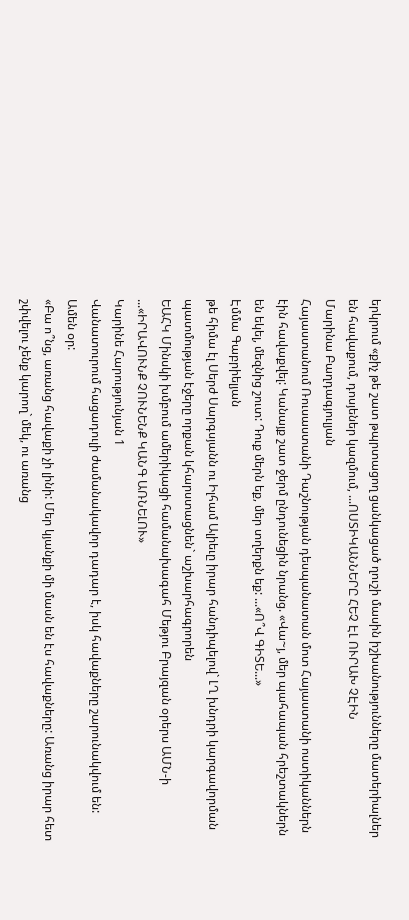երկրում «քիչ թե շատ թպրտացող ցանկացած ղուշի մասին իշխանությունները մատերիալներ են հավաքում, դոսյեներ կազմում, ...ՈՍՏԻԿԱՆՆԵՐԸ ՀԵՉ ԷԼ ՈՒՐԱԽ ՉԷԻՆ
Մարինա Բաղդագյուլյան
Հայաստանում Ռուսաստանի Դաշնության դեսպանատան մոտ Հայաստանի ոստիկաններն էին հավաքվել: Կանայք շատ ջերմ ընդունեցին նրանց. «Վա~յ, մեր պահապան հրեշտակներն են եկել, մեզնից շուտ: Դուք մերն եք, մեր տղերքն եք: ...«Ո՞Վ ԳԻՏԵ...»
Էմմա Գաբրիելյան
թե հիմա էլ Սերժ Սարգսյանն ու Իլհամ Ալիեւը իրար հանդիպելով` ԼՂ խնդրի կարգավորման պատմության էջերը որքան կհարստացնեն` աշխարհագրորեն
ԵԱՀԿ Մինսկի խմբում ամերիկացի համանախագահ Մեթյու Բրայզան օրերս ԱՄՆ-ի ...«ԻՐԱՎՈՒՆՔ ՉՈՒՆԵՆՔ ԿԱՆԳ ԱՌՆԵԼՈՒ»
Կարինե Հարությունյան 1
Վանատուրում հացադուլի ժամանակավոր դադար է, իսկ հավաքները շարունակվում են: Ամեն օր:
«Բա ո՞նց, առանց հավաքի չի լինի: Մեր կյանքի մի մասն են էս հավաքները: Առանց իրար հետ շփվելու չենք կարող` մեկ, ու առանց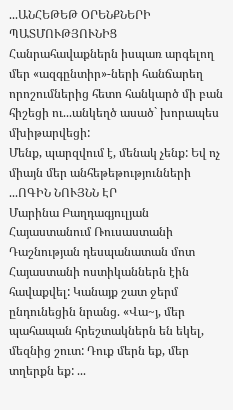...ԱՆՀԵԹԵԹ ՕՐԵՆՔՆԵՐԻ ՊԱՏՄՈՒԹՅՈՒՆԻՑ
Հանրահավաքներն իսպառ արգելող մեր «ազգընտիր»-ների հանճարեղ որոշումներից հետո հանկարծ մի բան հիշեցի ու...անկեղծ ասած` խորապես մխիթարվեցի:
Մենք, պարզվում է, մենակ չենք: Եվ ոչ միայն մեր անհեթեթությունների ...ՈԳԻՆ ՆՈՒՅՆՆ ԷՐ
Մարինա Բաղդագյուլյան
Հայաստանում Ռուսաստանի Դաշնության դեսպանատան մոտ Հայաստանի ոստիկաններն էին հավաքվել: Կանայք շատ ջերմ ընդունեցին նրանց. «Վա~յ, մեր պահապան հրեշտակներն են եկել, մեզնից շուտ: Դուք մերն եք, մեր տղերքն եք: ...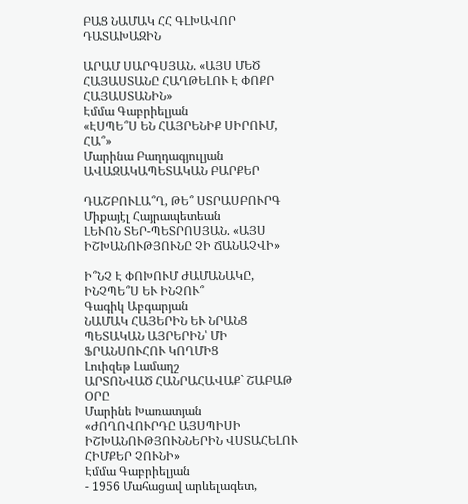ԲԱՑ ՆԱՄԱԿ ՀՀ ԳԼԽԱՎՈՐ ԴԱՏԱԽԱԶԻՆ

ԱՐԱՄ ՍԱՐԳՍՅԱՆ. «ԱՅՍ ՄԵԾ ՀԱՅԱՍՏԱՆԸ ՀԱՂԹԵԼՈՒ Է ՓՈՔՐ ՀԱՅԱՍՏԱՆԻՆ»
Էմմա Գաբրիելյան
«ԷՍՊԵ՞Ս ԵՆ ՀԱՅՐԵՆԻՔ ՍԻՐՈՒՄ, ՀԱ՞»
Մարինա Բաղդագյուլյան
ԱՎԱԶԱԿԱՊԵՏԱԿԱՆ ԲԱՐՔԵՐ

ԴԱՇԲՈՒԼԱ՞Ղ, ԹԵ՞ ՍՏՐԱՍԲՈՒՐԳ
Միքայէլ Հայրապետեան
ԼԵՒՈՆ ՏԵՐ-ՊԵՏՐՈՍՅԱՆ. «ԱՅՍ ԻՇԽԱՆՈՒԹՅՈՒՆԸ ՉԻ ՃԱՆԱՉՎԻ»

Ի՞ՆՉ Է ՓՈԽՈՒՄ ԺԱՄԱՆԱԿԸ, ԻՆՉՊԵ՞Ս ԵՒ ԻՆՉՈՒ՞
Գագիկ Աբգարյան
ՆԱՄԱԿ ՀԱՅԵՐԻՆ ԵՒ ՆՐԱՆՑ ՊԵՏԱԿԱՆ ԱՅՐԵՐԻՆ՝ ՄԻ ՖՐԱՆՍՈՒՀՈՒ ԿՈՂՄԻՑ
Լուիզեթ Լամաղշ
ԱՐՏՈՆՎԱԾ ՀԱՆՐԱՀԱՎԱՔ` ՇԱԲԱԹ ՕՐԸ
Մարինե Խառատյան
«ԺՈՂՈՎՈՒՐԴԸ ԱՅՍՊԻՍԻ ԻՇԽԱՆՈՒԹՅՈՒՆՆԵՐԻՆ ՎՍՏԱՀԵԼՈՒ ՀԻՄՔԵՐ ՉՈՒՆԻ»
Էմմա Գաբրիելյան
- 1956 Մահացավ արևելագետ,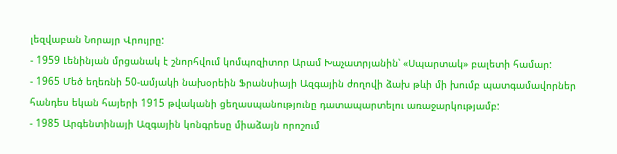լեզվաբան Նորայր Վրույրը:
- 1959 Լենինյան մրցանակ է շնորհվում կոմպոզիտոր Արամ Խաչատրյանին՝ «Սպարտակ» բալետի համար:
- 1965 Մեծ եղեռնի 50-ամյակի նախօրեին Ֆրանսիայի Ազգային ժողովի ձախ թևի մի խումբ պատգամավորներ հանդես եկան հայերի 1915 թվականի ցեղասպանությունը դատապարտելու առաջարկությամբ:
- 1985 Արգենտինայի Ազգային կոնգրեսը միաձայն որոշում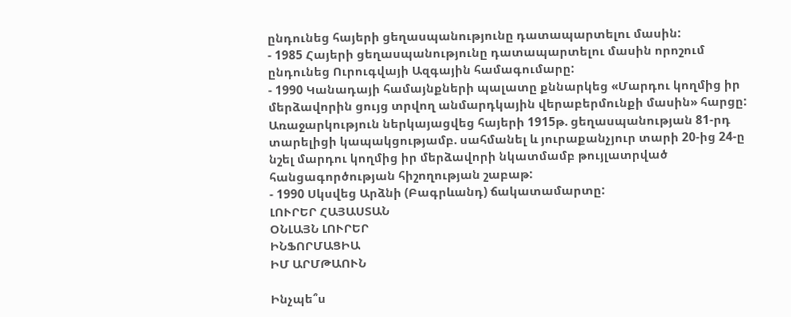ընդունեց հայերի ցեղասպանությունը դատապարտելու մասին:
- 1985 Հայերի ցեղասպանությունը դատապարտելու մասին որոշում ընդունեց Ուրուգվայի Ազգային համագումարը:
- 1990 Կանադայի համայնքների պալատը քննարկեց «Մարդու կողմից իր մերձավորին ցույց տրվող անմարդկային վերաբերմունքի մասին» հարցը: Առաջարկություն ներկայացվեց հայերի 1915թ. ցեղասպանության 81-րդ տարելիցի կապակցությամբ. սահմանել և յուրաքանչյուր տարի 20-ից 24-ը նշել մարդու կողմից իր մերձավորի նկատմամբ թույլատրված հանցագործության հիշողության շաբաթ:
- 1990 Սկսվեց Արձնի (Բագրևանդ) ճակատամարտը:
ԼՈՒՐԵՐ ՀԱՅԱՍՏԱՆ
ՕՆԼԱՅՆ ԼՈՒՐԵՐ
ԻՆՖՈՐՄԱՑԻԱ
ԻՄ ԱՐՄԹԱՈՒՆ

Ինչպե՞ս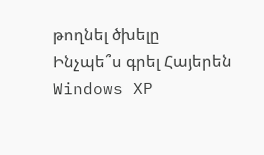թողնել ծխելը
Ինչպե՞ս գրել Հայերեն Windows XP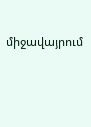միջավայրում